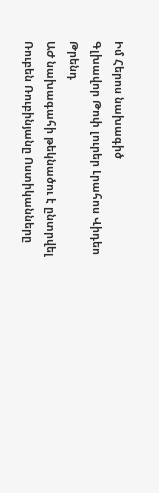Իմ Հերոս նախագիծ
Գլխավոր Թոփ լուրեր Լրահոս Վիդեո Թրենդ
ԱԺ նախագահի թեկնածու է ընտրվել Ռուբեն Ռուբինյանը Ոստիկանները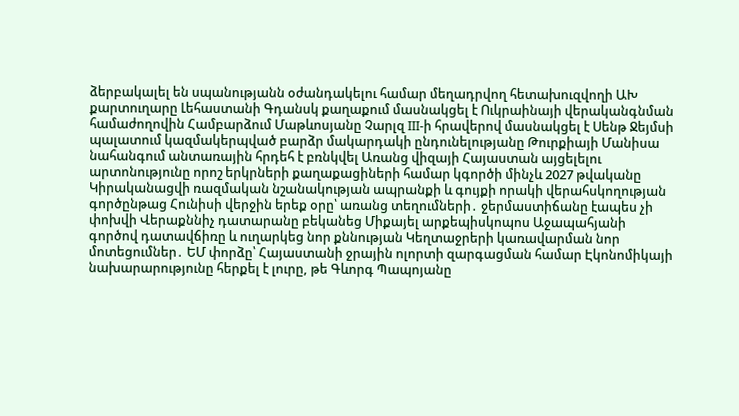ձերբակալել են սպանությանն օժանդակելու համար մեղադրվող հետախուզվողի ԱԽ քարտուղարը Լեհաստանի Գդանսկ քաղաքում մասնակցել է Ուկրաինայի վերականգնման համաժողովին Համբարձում Մաթևոսյանը Չարլզ III-ի հրավերով մասնակցել է Սենթ Ջեյմսի պալատում կազմակերպված բարձր մակարդակի ընդունելությանը Թուրքիայի Մանիսա նահանգում անտառային հրդեհ է բռնկվել Առանց վիզայի Հայաստան այցելելու արտոնությունը որոշ երկրների քաղաքացիների համար կգործի մինչև 2027 թվականը Կիրականացվի ռազմական նշանակության ապրանքի և գույքի որակի վերահսկողության գործընթաց Հունիսի վերջին երեք օրը՝ առանց տեղումների․ ջերմաստիճանը էապես չի փոխվի Վերաքննիչ դատարանը բեկանեց Միքայել արքեպիսկոպոս Աջապահյանի գործով դատավճիռը և ուղարկեց նոր քննության Կեղտաջրերի կառավարման նոր մոտեցումներ․ ԵՄ փորձը՝ Հայաստանի ջրային ոլորտի զարգացման համար Էկոնոմիկայի նախարարությունը հերքել է լուրը, թե Գևորգ Պապոյանը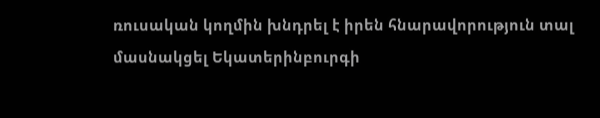ռուսական կողմին խնդրել է իրեն հնարավորություն տալ մասնակցել Եկատերինբուրգի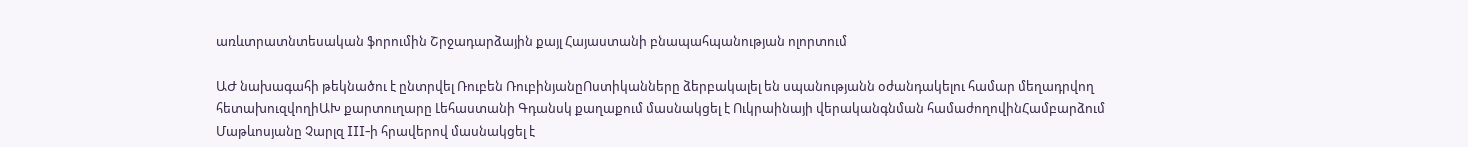առևտրատնտեսական ֆորումին Շրջադարձային քայլ Հայաստանի բնապահպանության ոլորտում

ԱԺ նախագահի թեկնածու է ընտրվել Ռուբեն ՌուբինյանըՈստիկանները ձերբակալել են սպանությանն օժանդակելու համար մեղադրվող հետախուզվողիԱԽ քարտուղարը Լեհաստանի Գդանսկ քաղաքում մասնակցել է Ուկրաինայի վերականգնման համաժողովինՀամբարձում Մաթևոսյանը Չարլզ III-ի հրավերով մասնակցել է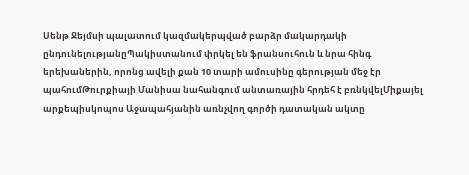Սենթ Ջեյմսի պալատում կազմակերպված բարձր մակարդակի ընդունելությանըՊակիստանում փրկել են ֆրանսուհուն և նրա հինգ երեխաներին, որոնց ավելի քան 10 տարի ամուսինը գերության մեջ էր պահումԹուրքիայի Մանիսա նահանգում անտառային հրդեհ է բռնկվելՄիքայել արքեպիսկոպոս Աջապահյանին առնչվող գործի դատական ակտը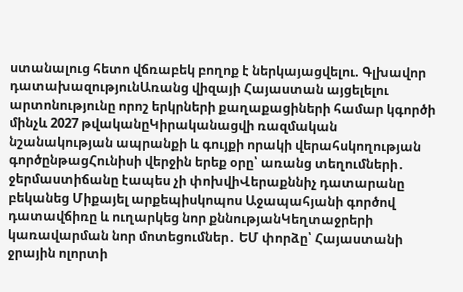ստանալուց հետո վճռաբեկ բողոք է ներկայացվելու. Գլխավոր դատախազությունԱռանց վիզայի Հայաստան այցելելու արտոնությունը որոշ երկրների քաղաքացիների համար կգործի մինչև 2027 թվականըԿիրականացվի ռազմական նշանակության ապրանքի և գույքի որակի վերահսկողության գործընթացՀունիսի վերջին երեք օրը՝ առանց տեղումների․ ջերմաստիճանը էապես չի փոխվիՎերաքննիչ դատարանը բեկանեց Միքայել արքեպիսկոպոս Աջապահյանի գործով դատավճիռը և ուղարկեց նոր քննությանԿեղտաջրերի կառավարման նոր մոտեցումներ․ ԵՄ փորձը՝ Հայաստանի ջրային ոլորտի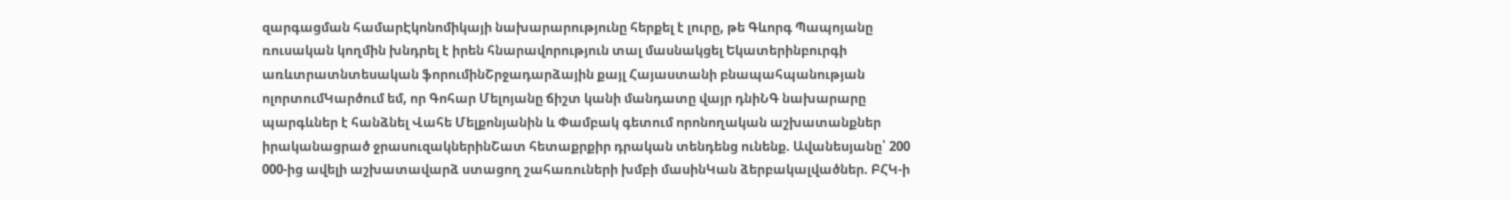զարգացման համարԷկոնոմիկայի նախարարությունը հերքել է լուրը, թե Գևորգ Պապոյանը ռուսական կողմին խնդրել է իրեն հնարավորություն տալ մասնակցել Եկատերինբուրգի առևտրատնտեսական ֆորումինՇրջադարձային քայլ Հայաստանի բնապահպանության ոլորտումԿարծում եմ, որ Գոհար Մելոյանը ճիշտ կանի մանդատը վայր դնիՆԳ նախարարը պարգևներ է հանձնել Վահե Մելքոնյանին և Փամբակ գետում որոնողական աշխատանքներ իրականացրած ջրասուզակներինՇատ հետաքրքիր դրական տենդենց ունենք. Ավանեսյանը՝ 200 000-ից ավելի աշխատավարձ ստացող շահառուների խմբի մասինԿան ձերբակալվածներ. ԲՀԿ-ի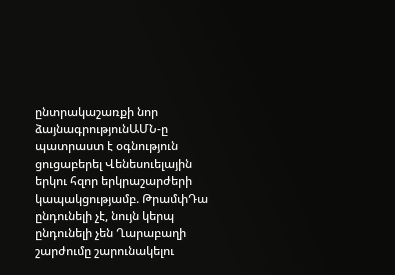ընտրակաշառքի նոր ձայնագրությունԱՄՆ-ը պատրաստ է օգնություն ցուցաբերել Վենեսուելային երկու հզոր երկրաշարժերի կապակցությամբ. ԹրամփԴա ընդունելի չէ, նույն կերպ ընդունելի չեն Ղարաբաղի շարժումը շարունակելու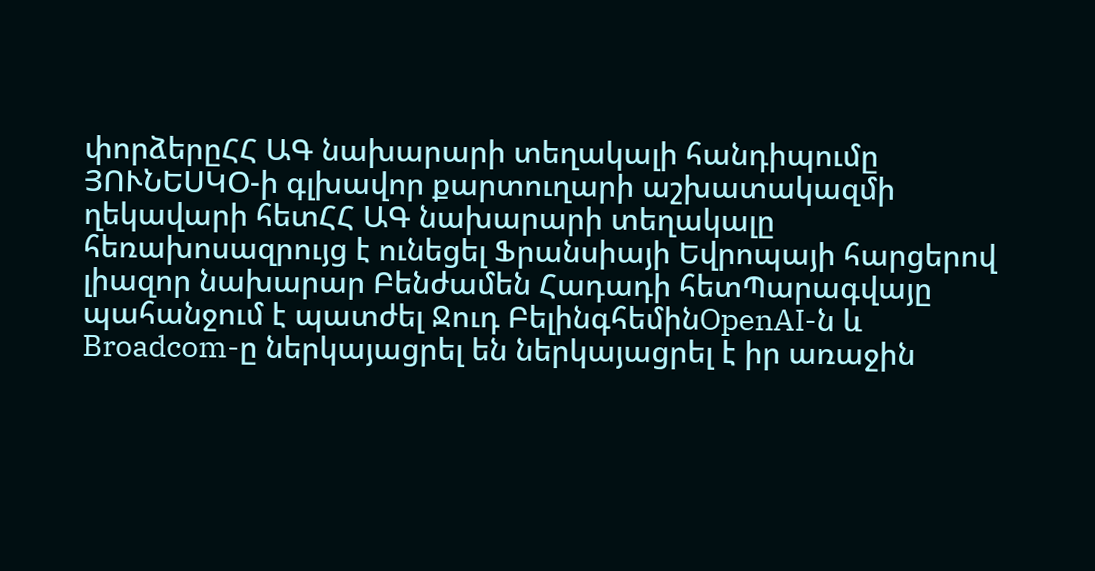փորձերըՀՀ ԱԳ նախարարի տեղակալի հանդիպումը ՅՈՒՆԵՍԿՕ-ի գլխավոր քարտուղարի աշխատակազմի ղեկավարի հետՀՀ ԱԳ նախարարի տեղակալը հեռախոսազրույց է ունեցել Ֆրանսիայի Եվրոպայի հարցերով լիազոր նախարար Բենժամեն Հադադի հետՊարագվայը պահանջում է պատժել Ջուդ ԲելինգհեմինOpenAI-ն և Broadcom-ը ներկայացրել են ներկայացրել է իր առաջին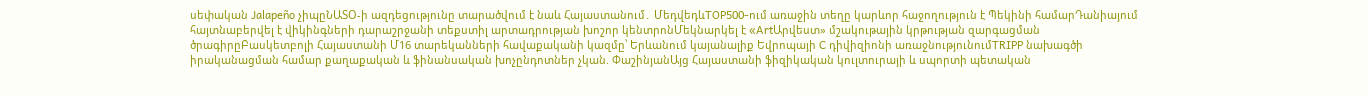սեփական Jalapeño չիպըՆԱՏՕ-ի ազդեցությունը տարածվում է նաև Հայաստանում․ ՄեդվեդևTOP500-ում առաջին տեղը կարևոր հաջողություն է Պեկինի համարԴանիայում հայտնաբերվել է վիկինգների դարաշրջանի տեքստիլ արտադրության խոշոր կենտրոնՄեկնարկել է «ArtԱրվեստ» մշակութային կրթության զարգացման ծրագիրըԲասկետբոլի Հայաստանի Մ16 տարեկանների հավաքականի կազմը՝ Երևանում կայանալիք Եվրոպայի C դիվիզիոնի առաջնությունումTRIPP նախագծի իրականացման համար քաղաքական և ֆինանսական խոչընդոտներ չկան. ՓաշինյանԱյց Հայաստանի ֆիզիկական կուլտուրայի և սպորտի պետական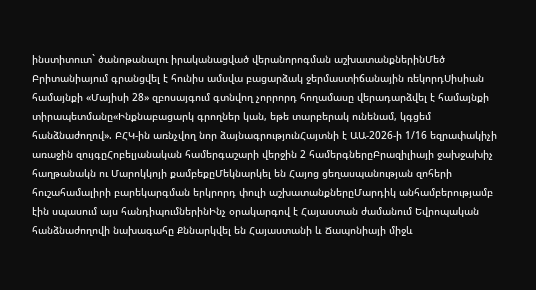ինստիտուտ` ծանոթանալու իրականացված վերանորոգման աշխատանքներինՄեծ Բրիտանիայում գրանցվել է հունիս ամսվա բացարձակ ջերմաստիճանային ռեկորդՍիսիան համայնքի «Մայիսի 28» զբոսայգում գտնվող չորրորդ հողամասը վերադարձվել է համայնքի տիրապետմանը«Ինքնաբացարկ գրողներ կան, եթե տարբերակ ունենամ, կգցեմ հանձնաժողով». ԲՀԿ-ին առնչվող նոր ձայնագրությունՀայտնի է ԱԱ-2026-ի 1/16 եզրափակիչի առաջին զույգըՀոբելյանական համերգաշարի վերջին 2 համերգներըԲրազիլիայի ջախջախիչ հաղթանակն ու Մարոկկոյի քամբեքըՄեկնարկել են Հայոց ցեղասպանության զոհերի հուշահամալիրի բարեկարգման երկրորդ փուլի աշխատանքներըՄարդիկ անհամբերությամբ էին սպասում այս հանդիպումներինԻնչ օրակարգով է Հայաստան ժամանում Եվրոպական հանձնաժողովի նախագահը Քննարկվել են Հայաստանի և Ճապոնիայի միջև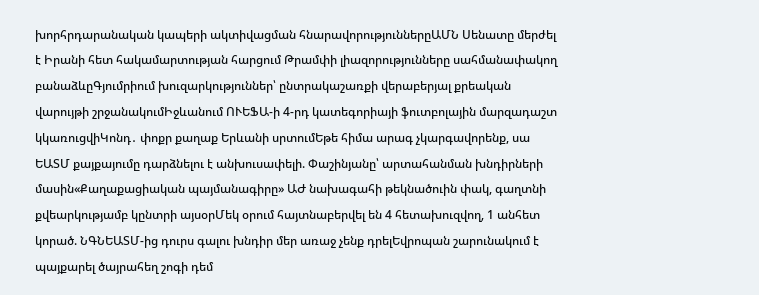խորհրդարանական կապերի ակտիվացման հնարավորություններըԱՄՆ Սենատը մերժել է Իրանի հետ հակամարտության հարցում Թրամփի լիազորությունները սահմանափակող բանաձևըԳյումրիում խուզարկություններ՝ ընտրակաշառքի վերաբերյալ քրեական վարույթի շրջանակումԻջևանում ՈՒԵՖԱ-ի 4-րդ կատեգորիայի ֆուտբոլային մարզադաշտ կկառուցվիԿոնդ․ փոքր քաղաք Երևանի սրտումԵթե հիմա արագ չկարգավորենք, սա ԵԱՏՄ քայքայումը դարձնելու է անխուսափելի. Փաշինյանը՝ արտահանման խնդիրների մասին«Քաղաքացիական պայմանագիրը» ԱԺ նախագահի թեկնածուին փակ, գաղտնի քվեարկությամբ կընտրի այսօրՄեկ օրում հայտնաբերվել են 4 հետախուզվող, 1 անհետ կորած. ՆԳՆԵԱՏՄ-ից դուրս գալու խնդիր մեր առաջ չենք դրելԵվրոպան շարունակում է պայքարել ծայրահեղ շոգի դեմ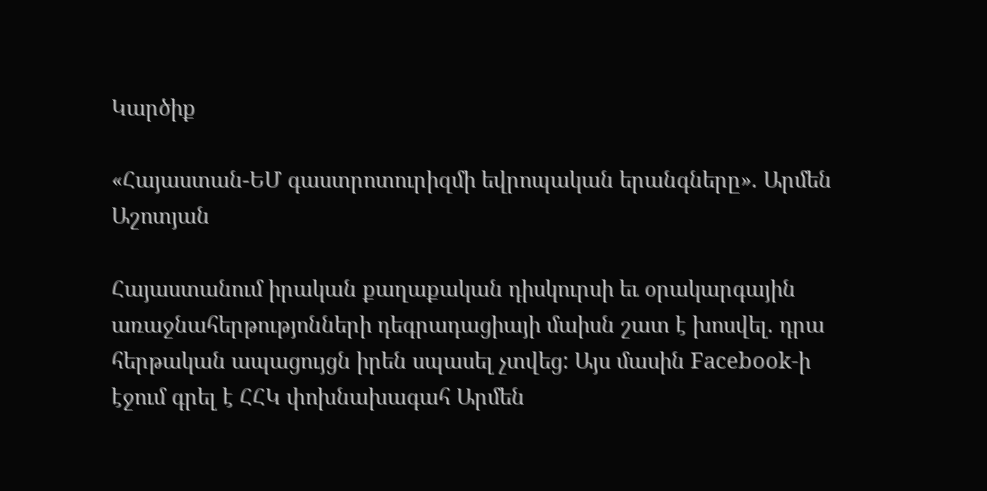Կարծիք

«Հայաստան-ԵՄ գաստրոտուրիզմի եվրոպական երանգները». Արմեն Աշոտյան

Հայաստանում իրական քաղաքական դիսկուրսի եւ օրակարգային առաջնահերթությոնների դեգրադացիայի մաիսն շատ է խոսվել. դրա հերթական ապացույցն իրեն սպասել չտվեց: Այս մասին Facebook-ի էջում գրել է ՀՀԿ փոխնախագահ Արմեն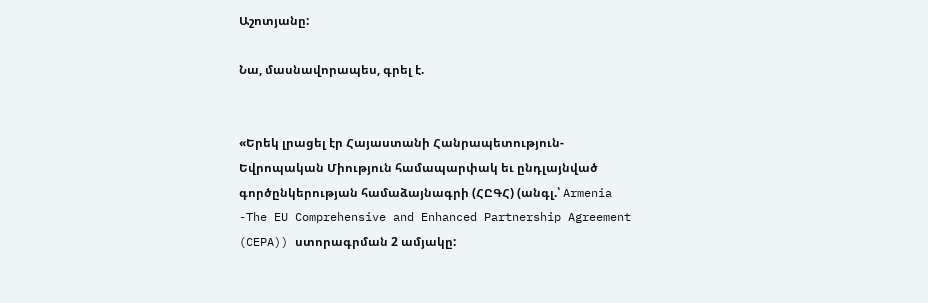Աշոտյանը:

Նա, մասնավորապես, գրել է.


«Երեկ լրացել էր Հայաստանի Հանրապետություն-Եվրոպական Միություն համապարփակ եւ ընդլայնված գործընկերության համաձայնագրի (ՀԸԳՀ) (անգլ.՝ Armenia -The EU Comprehensive and Enhanced Partnership Agreement (CEPA)) ստորագրման 2 ամյակը: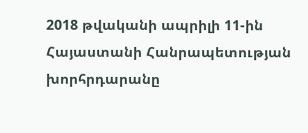2018 թվականի ապրիլի 11-ին Հայաստանի Հանրապետության խորհրդարանը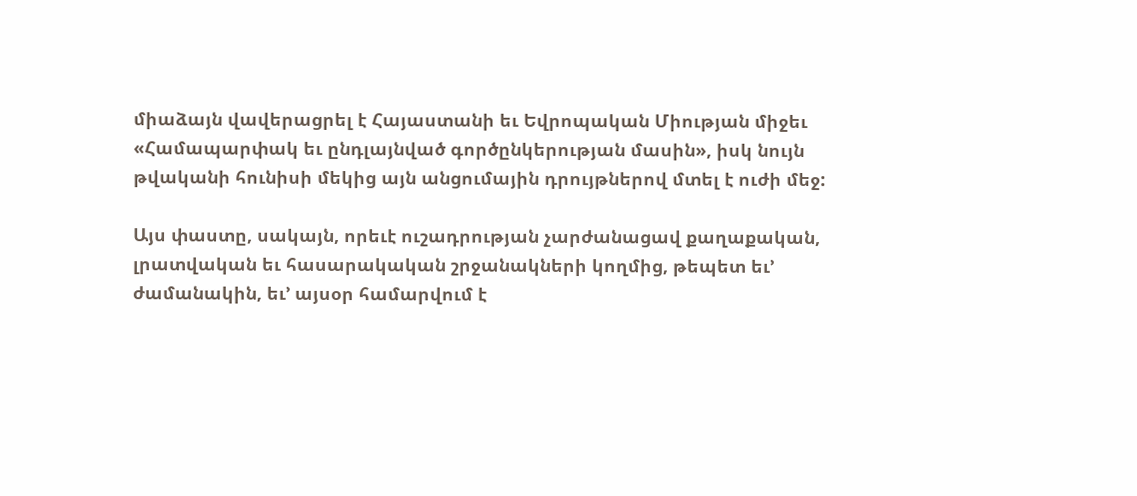միաձայն վավերացրել է Հայաստանի եւ Եվրոպական Միության միջեւ «Համապարփակ եւ ընդլայնված գործընկերության մասին», իսկ նույն թվականի հունիսի մեկից այն անցումային դրույթներով մտել է ուժի մեջ:

Այս փաստը, սակայն, որեւէ ուշադրության չարժանացավ քաղաքական, լրատվական եւ հասարակական շրջանակների կողմից, թեպետ եւ’ ժամանակին, եւ’ այսօր համարվում է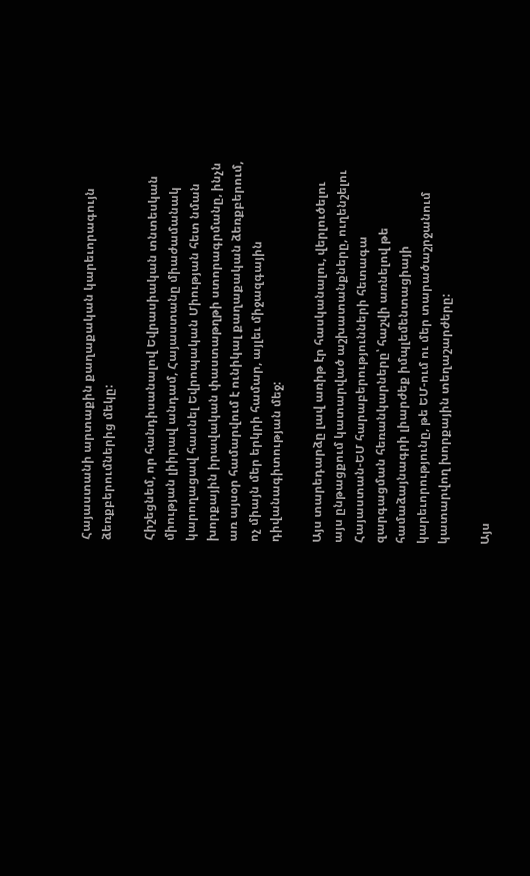Հայաստանի արտաքին քաղաքական կարեւորագույն ձեռքբերումներից մեկը:

Հիշեցնեմ, որ հանդիսանալով Եվրասիական տնտեսկան միության լիիրավ անդամ, Հայաստանը միաժամանակ կարողացավ հասնել Եվրոպական Միության հետ նման խորքային իրավական փաստաթղթի ստորագրմանը, ինչն առ այսօր համարվում է ունիկալ քաղաքական ձեռքբերում, ոչ միայն մեր երկրի համար, այլեւ միջազգային դիվանագիտության մեջ:

Այս տարեդարձը լավ առիթ էր հասկանալու, վերլուծելու այս ընթացքում կատարված աշխատանքները, ուղենշելու Հայաստան-ԵՄ հարաբերությունների հետագա զարգացման հեռանկարները՝ հաշվի առնելով թե համաձայնագրի լիարժեք իմպլեմենտացիայի կարեւորությունը, թե ԵՄ-ում ու մեր տարածաշրջանում կատարվող խորքային տեղաշարժերը:

Այս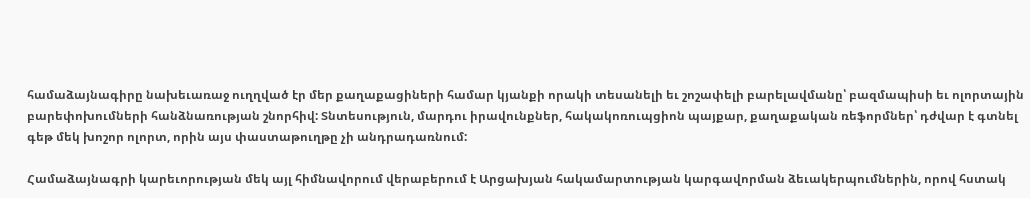համաձայնագիրը նախեւառաջ ուղղված էր մեր քաղաքացիների համար կյանքի որակի տեսանելի եւ շոշափելի բարելավմանը՝ բազմապիսի եւ ոլորտային բարեփոխումների հանձնառության շնորհիվ: Տնտեսություն, մարդու իրավունքներ, հակակոռուպցիոն պայքար, քաղաքական ռեֆորմներ՝ դժվար է գտնել գեթ մեկ խոշոր ոլորտ, որին այս փաստաթուղթը չի անդրադառնում:

Համաձայնագրի կարեւորության մեկ այլ հիմնավորում վերաբերում է Արցախյան հակամարտության կարգավորման ձեւակերպումներին, որով հստակ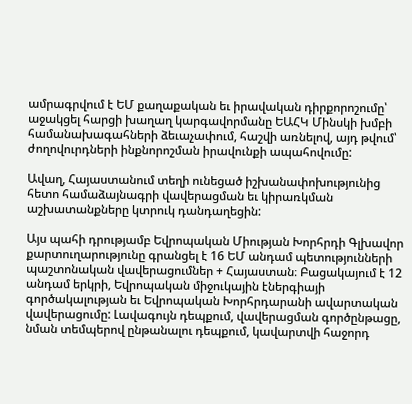ամրագրվում է ԵՄ քաղաքական եւ իրավական դիրքորոշումը՝ աջակցել հարցի խաղաղ կարգավորմանը ԵԱՀԿ Մինսկի խմբի համանախագահների ձեւաչափում, հաշվի առնելով, այդ թվում՝ ժողովուրդների ինքնորոշման իրավունքի ապահովումը:

Ավաղ, Հայաստանում տեղի ունեցած իշխանափոխությունից հետո համաձայնագրի վավերացման եւ կիրառկման աշխատանքները կտրուկ դանդաղեցին:

Այս պահի դրությամբ Եվրոպական Միության Խորհրդի Գլխավոր քարտուղարությունը գրանցել է 16 ԵՄ անդամ պետությունների պաշտոնական վավերացումներ + Հայաստան։ Բացակայում է 12 անդամ երկրի, Եվրոպական միջուկային էներգիայի գործակալության եւ Եվրոպական Խորհրդարանի ավարտական վավերացումը: Լավագույն դեպքում, վավերացման գործընթացը, նման տեմպերով ընթանալու դեպքում, կավարտվի հաջորդ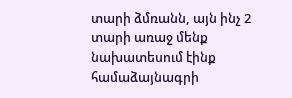տարի ձմռանն, այն ինչ 2 տարի առաջ մենք նախատեսում էինք համաձայնագրի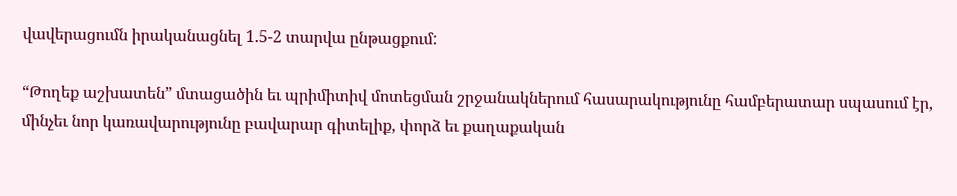վավերացումն իրականացնել 1.5-2 տարվա ընթացքում:

“Թողեք աշխատեն” մտացածին եւ պրիմիտիվ մոտեցման շրջանակներում հասարակությունը համբերատար սպասում էր, մինչեւ նոր կառավարությունը բավարար գիտելիք, փորձ եւ քաղաքական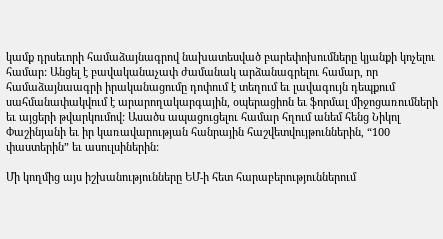կամք դրսեւորի համաձայնագրով նախատեսված բարեփոխումները կյանքի կոչելու համար: Անցել է բավականաչափ ժամանակ արձանագրելու համար, որ համաձայնաագրի իրականացումը դոփում է տեղում եւ լավագույն դեպքում սահմանափակվում է արարողակարգային, օպերացիոն եւ ֆորմալ միջոցառումների եւ այցերի թվարկումով: Ասածս ապացուցելու համար հղում անեմ հենց Նիկոլ Փաշինյանի եւ իր կառավարության հանրային հաշվետվույթուններին, “100 փաստերին” եւ ասուլսիներին:

Մի կողմից այս իշխանությունները ԵՄ-ի հետ հարաբերություններում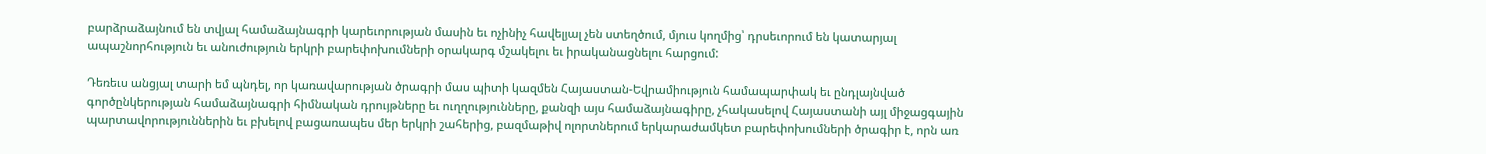բարձրաձայնում են տվյալ համաձայնագրի կարեւորության մասին եւ ոչինիչ հավելյալ չեն ստեղծում, մյուս կողմից՝ դրսեւորում են կատարյալ ապաշնորհություն եւ անուժություն երկրի բարեփոխումների օրակարգ մշակելու եւ իրականացնելու հարցում:

Դեռեւս անցյալ տարի եմ պնդել, որ կառավարության ծրագրի մաս պիտի կազմեն Հայաստան-Եվրամիություն համապարփակ եւ ընդլայնված գործընկերության համաձայնագրի հիմնական դրույթները եւ ուղղությունները, քանզի այս համաձայնագիրը, չհակասելով Հայաստանի այլ միջացգային պարտավորություններին եւ բխելով բացառապես մեր երկրի շահերից, բազմաթիվ ոլորտներում երկարաժամկետ բարեփոխումների ծրագիր է, որն առ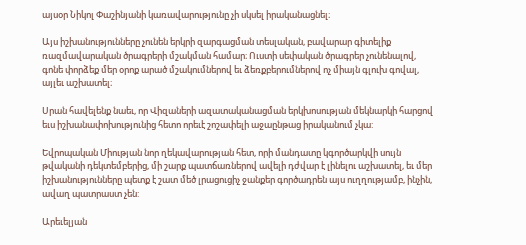այսօր Նիկոլ Փաշինյանի կառավարությունը չի սկսել իրականացնել։

Այս իշխանությունները չունեն երկրի զարգացման տեսլական, բավարար գիտելիք ռազմավարական ծրագրերի մշակման համար։ Ուստի սեփական ծրագրեր չունենալով, գոնե փորձեք մեր օրոք արած մշակումներով եւ ձեռքբերումներով ոչ միայն գլուխ գովալ, այլեւ աշխատել։

Սրան հավելենք նաեւ, որ Վիզաների ազատականացման երկխոսության մեկնարկի հարցով եւս իշխանափոխությունից հետո որեւէ շոշափելի աջաընթաց իրականում չկա:

Եվրոպական Միության նոր ղեկավարության հետ, որի մանդատը կգործարկվի սույն թվականի դեկտեմբերից, մի շարք պատճառներով ավելի դժվար է լինելու աշխատել, եւ մեր իշխանությունները պետք է շատ մեծ լրացուցիչ ջանքեր գործադրեն այս ուղղությամբ, ինչին, ավաղ պատրաստ չեն:

Արեւելյան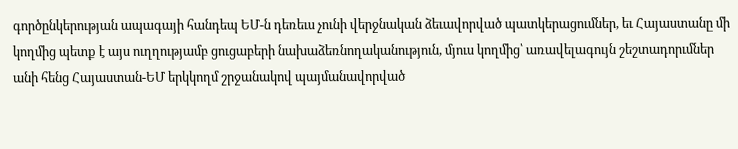գործընկերության ապագայի հանդեպ ԵՄ-ն դեռեւս չունի վերջնական ձեւավորված պատկերացումներ, եւ Հայաստանը մի կողմից պետք է այս ուղղությամբ ցուցաբերի նախաձեռնողականություն, մյուս կողմից՝ առավելագույն շեշտադորւմներ անի հենց Հայաստան-ԵՄ երկկողմ շրջանակով պայմանավորված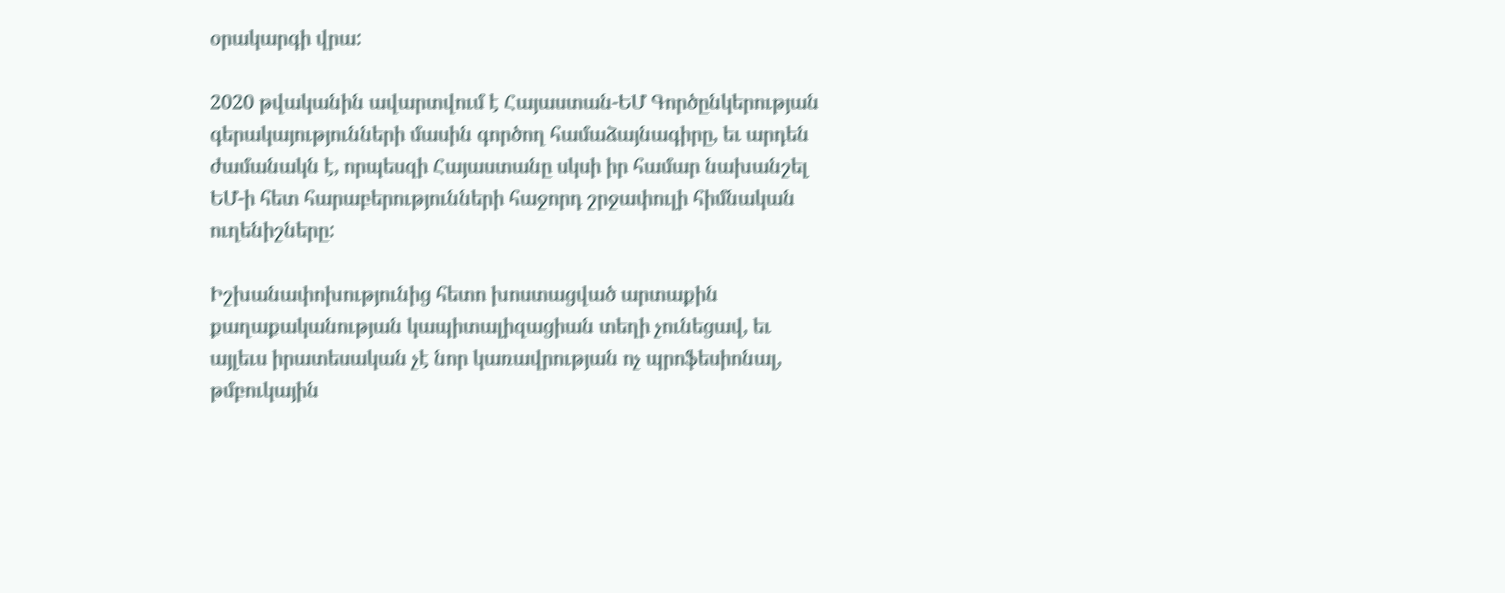օրակարգի վրա:

2020 թվականին ավարտվում է Հայաստան-ԵՄ Գործընկերության գերակայությունների մասին գործող համաձայնագիրը, եւ արդեն ժամանակն է, որպեսզի Հայաստանը սկսի իր համար նախանշել ԵՄ-ի հետ հարաբերությունների հաջորդ շրջափուլի հիմնական ուղենիշները:

Իշխանափոխությունից հետո խոստացված արտաքին քաղաքականության կապիտալիզացիան տեղի չունեցավ, եւ այլեւս իրատեսական չէ նոր կառավրության ոչ պրոֆեսիոնալ, թմբուկային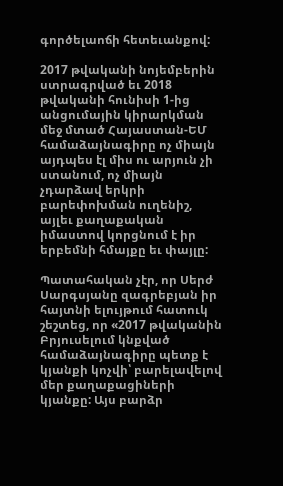գործելաոճի հետեւանքով:

2017 թվականի նոյեմբերին ստրագրված եւ 2018 թվականի հունիսի 1-ից անցումային կիրարկման մեջ մտած Հայաստան-ԵՄ համաձայնագիրը ոչ միայն այդպես էլ միս ու արյուն չի ստանում, ոչ միայն չդարձավ երկրի բարեփոխման ուղենիշ, այլեւ քաղաքական իմաստով կորցնում է իր երբեմնի հմայքը եւ փայլը:

Պատահական չէր, որ Սերժ Սարգսյանը զագրեբյան իր հայտնի ելույթում հատուկ շեշտեց, որ «2017 թվականին Բրյուսելում կնքված համաձայնագիրը պետք է կյանքի կոչվի՝ բարելավելով մեր քաղաքացիների կյանքը: Այս բարձր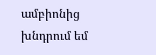ամբիոնից խնդրում եմ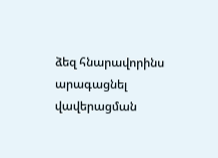ձեզ հնարավորինս արագացնել վավերացման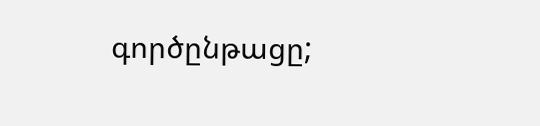գործընթացը;